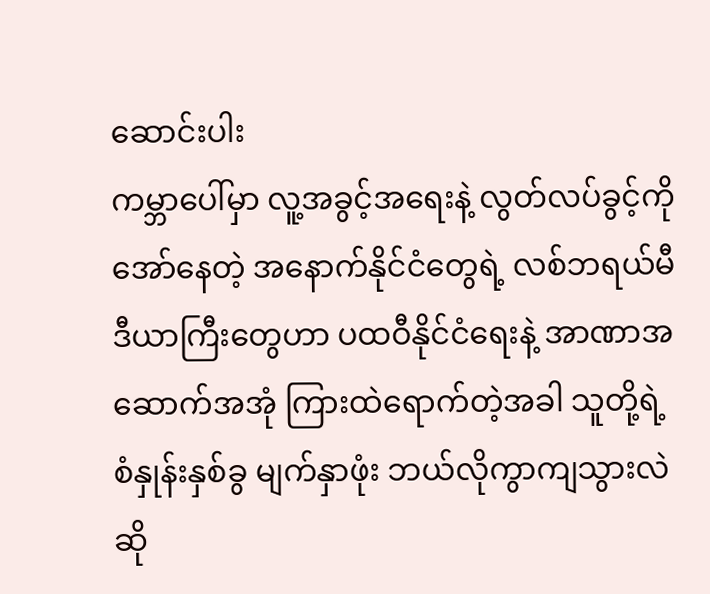ဆောင်းပါး
ကမ္ဘာပေါ်မှာ လူ့အခွင့်အရေးနဲ့ လွတ်လပ်ခွင့်ကို အော်နေတဲ့ အနောက်နိုင်ငံတွေရဲ့ လစ်ဘရယ်မီဒီယာကြီးတွေဟာ ပထဝီနိုင်ငံရေးနဲ့ အာဏာအဆောက်အအုံ ကြားထဲရောက်တဲ့အခါ သူတို့ရဲ့ စံနှုန်းနှစ်ခွ မျက်နှာဖုံး ဘယ်လိုကွာကျသွားလဲဆို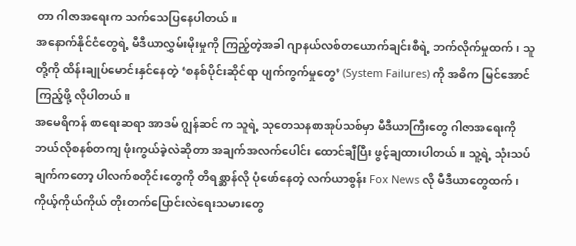တာ ဂါဇာအရေးက သက်သေပြနေပါတယ်။
အနောက်နိုင်ငံတွေရဲ့ မီဒီယာလွှမ်းမိုးမှုကို ကြည့်တဲ့အခါ ဂျာနယ်လစ်တယောက်ချင်းစီရဲ့ ဘက်လိုက်မှုထက်၊ သူတို့ကို ထိန်းချုပ်မောင်းနှင်နေတဲ့ ‘စနစ်ပိုင်းဆိုင်ရာ ပျက်ကွက်မှုတွေ’ (System Failures) ကို အဓိက မြင်အောင်ကြည့်ဖို့ လိုပါတယ်။
အမေရိကန် စာရေးဆရာ အာဒမ် ဂျွန်ဆင် က သူရဲ့ သုတေသနစာအုပ်သစ်မှာ မီဒီယာကြီးတွေ ဂါဇာအရေးကို ဘယ်လိုစနစ်တကျ ဖုံးကွယ်ခဲ့လဲဆိုတာ အချက်အလက်ပေါင်း ထောင်ချီပြီး ဖွင့်ချထားပါတယ်။ သူ့ရဲ့ သုံးသပ်ချက်ကတော့ ပါလက်စတိုင်းတွေကို တိရစ္ဆာန်လို ပုံဖော်နေတဲ့ လက်ယာစွန်း Fox News လို မီဒီယာတွေထက်၊ ကိုယ့်ကိုယ်ကိုယ် တိုးတက်ပြောင်းလဲရေးသမားတွေ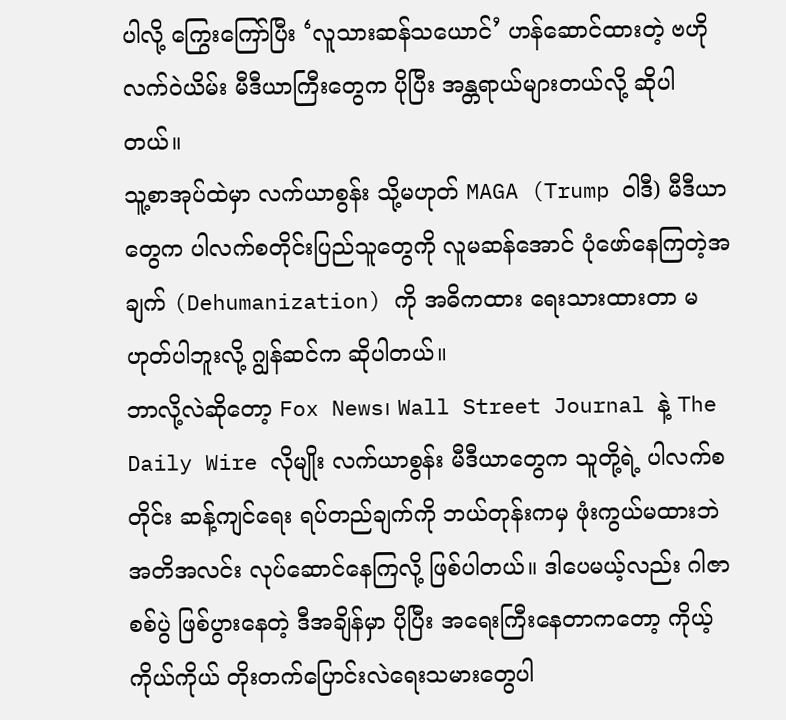ပါလို့ ကြွေးကြော်ပြီး ‘လူသားဆန်သယောင်’ ဟန်ဆောင်ထားတဲ့ ဗဟိုလက်ဝဲယိမ်း မီဒီယာကြီးတွေက ပိုပြီး အန္တရာယ်များတယ်လို့ ဆိုပါတယ်။
သူ့စာအုပ်ထဲမှာ လက်ယာစွန်း သို့မဟုတ် MAGA (Trump ဝါဒီ) မီဒီယာတွေက ပါလက်စတိုင်းပြည်သူတွေကို လူမဆန်အောင် ပုံဖော်နေကြတဲ့အချက် (Dehumanization) ကို အဓိကထား ရေးသားထားတာ မဟုတ်ပါဘူးလို့ ဂျွန်ဆင်က ဆိုပါတယ်။
ဘာလို့လဲဆိုတော့ Fox News၊ Wall Street Journal နဲ့ The Daily Wire လိုမျိုး လက်ယာစွန်း မီဒီယာတွေက သူတို့ရဲ့ ပါလက်စတိုင်း ဆန့်ကျင်ရေး ရပ်တည်ချက်ကို ဘယ်တုန်းကမှ ဖုံးကွယ်မထားဘဲ အတိအလင်း လုပ်ဆောင်နေကြလို့ ဖြစ်ပါတယ်။ ဒါပေမယ့်လည်း ဂါဇာစစ်ပွဲ ဖြစ်ပွားနေတဲ့ ဒီအချိန်မှာ ပိုပြီး အရေးကြီးနေတာကတော့ ကိုယ့်ကိုယ်ကိုယ် တိုးတက်ပြောင်းလဲရေးသမားတွေပါ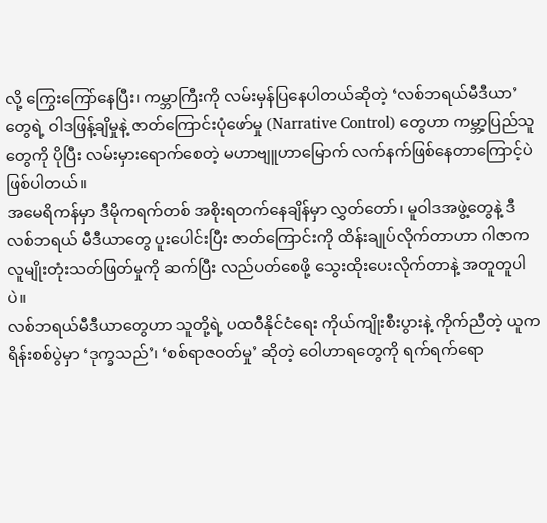လို့ ကြွေးကြော်နေပြီး၊ ကမ္ဘာကြီးကို လမ်းမှန်ပြနေပါတယ်ဆိုတဲ့ ‘လစ်ဘရယ်မီဒီယာ’ တွေရဲ့ ဝါဒဖြန့်ချိမှုနဲ့ ဇာတ်ကြောင်းပုံဖော်မှု (Narrative Control) တွေဟာ ကမ္ဘာ့ပြည်သူတွေကို ပိုပြီး လမ်းမှားရောက်စေတဲ့ မဟာဗျူဟာမြောက် လက်နက်ဖြစ်နေတာကြောင့်ပဲ ဖြစ်ပါတယ်။
အမေရိကန်မှာ ဒီမိုကရက်တစ် အစိုးရတက်နေချိန်မှာ လွှတ်တော်၊ မူဝါဒအဖွဲ့တွေနဲ့ ဒီလစ်ဘရယ် မီဒီယာတွေ ပူးပေါင်းပြီး ဇာတ်ကြောင်းကို ထိန်းချုပ်လိုက်တာဟာ ဂါဇာက လူမျိုးတုံးသတ်ဖြတ်မှုကို ဆက်ပြီး လည်ပတ်စေဖို့ သွေးထိုးပေးလိုက်တာနဲ့ အတူတူပါပဲ။
လစ်ဘရယ်မီဒီယာတွေဟာ သူတို့ရဲ့ ပထဝီနိုင်ငံရေး ကိုယ်ကျိုးစီးပွားနဲ့ ကိုက်ညီတဲ့ ယူကရိန်းစစ်ပွဲမှာ ‘ဒုက္ခသည်’၊ ‘စစ်ရာဇဝတ်မှု’ ဆိုတဲ့ ဝေါဟာရတွေကို ရက်ရက်ရော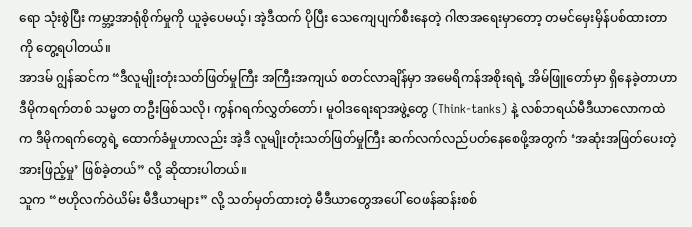ရော သုံးစွဲပြီး ကမ္ဘာ့အာရုံစိုက်မှုကို ယူခဲ့ပေမယ့်၊ အဲ့ဒီထက် ပိုပြီး သေကျေပျက်စီးနေတဲ့ ဂါဇာအရေးမှာတော့ တမင်မှေးမှိန်ပစ်ထားတာကို တွေ့ရပါတယ်။
အာဒမ် ဂျွန်ဆင်က “ဒီလူမျိုးတုံးသတ်ဖြတ်မှုကြီး အကြီးအကျယ် စတင်လာချိန်မှာ အမေရိကန်အစိုးရရဲ့ အိမ်ဖြူတော်မှာ ရှိနေခဲ့တာဟာ ဒီမိုကရက်တစ် သမ္မတ တဦးဖြစ်သလို၊ ကွန်ဂရက်လွှတ်တော်၊ မူဝါဒရေးရာအဖွဲ့တွေ (Think-tanks) နဲ့ လစ်ဘရယ်မီဒီယာလောကထဲက ဒီမိုကရက်တွေရဲ့ ထောက်ခံမှုဟာလည်း အဲ့ဒီ လူမျိုးတုံးသတ်ဖြတ်မှုကြီး ဆက်လက်လည်ပတ်နေစေဖို့အတွက် ‘အဆုံးအဖြတ်ပေးတဲ့ အားဖြည့်မှု’ ဖြစ်ခဲ့တယ်” လို့ ဆိုထားပါတယ်။
သူက “ဗဟိုလက်ဝဲယိမ်း မီဒီယာများ” လို့ သတ်မှတ်ထားတဲ့ မီဒီယာတွေအပေါ် ဝေဖန်ဆန်းစစ်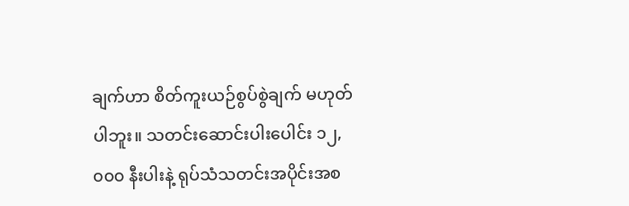ချက်ဟာ စိတ်ကူးယဉ်စွပ်စွဲချက် မဟုတ်ပါဘူး။ သတင်းဆောင်းပါးပေါင်း ၁၂,၀၀၀ နီးပါးနဲ့ ရုပ်သံသတင်းအပိုင်းအစ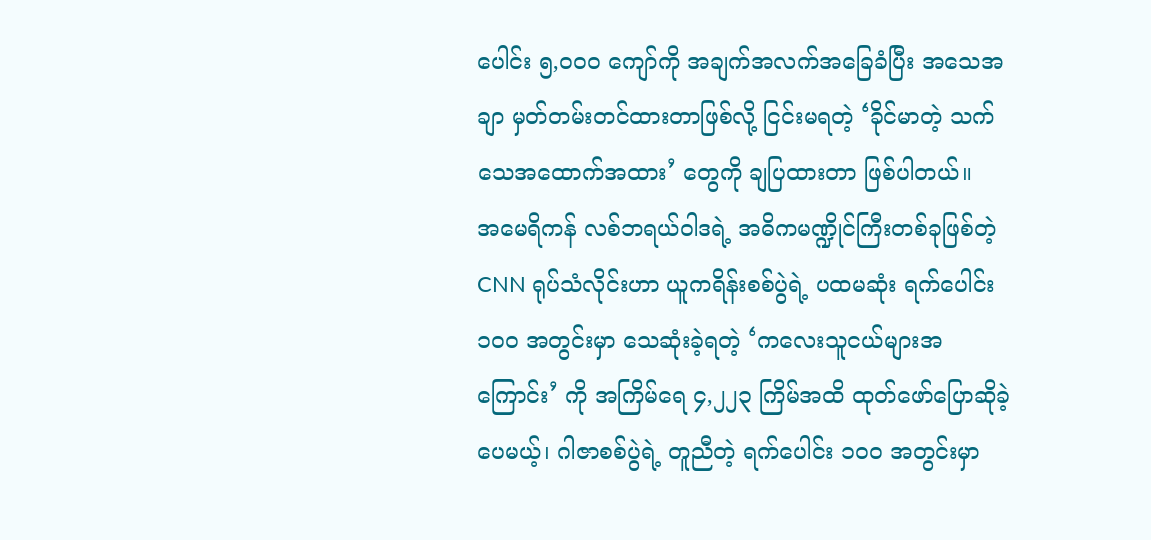ပေါင်း ၅,၀၀၀ ကျော်ကို အချက်အလက်အခြေခံပြီး အသေအချာ မှတ်တမ်းတင်ထားတာဖြစ်လို့ ငြင်းမရတဲ့ ‘ခိုင်မာတဲ့ သက်သေအထောက်အထား’ တွေကို ချပြထားတာ ဖြစ်ပါတယ်။
အမေရိကန် လစ်ဘရယ်ဝါဒရဲ့ အဓိကမဏ္ဍိုင်ကြီးတစ်ခုဖြစ်တဲ့ CNN ရုပ်သံလိုင်းဟာ ယူကရိန်းစစ်ပွဲရဲ့ ပထမဆုံး ရက်ပေါင်း ၁၀၀ အတွင်းမှာ သေဆုံးခဲ့ရတဲ့ ‘ကလေးသူငယ်များအကြောင်း’ ကို အကြိမ်ရေ ၄,၂၂၃ ကြိမ်အထိ ထုတ်ဖော်ပြောဆိုခဲ့ပေမယ့်၊ ဂါဇာစစ်ပွဲရဲ့ တူညီတဲ့ ရက်ပေါင်း ၁၀၀ အတွင်းမှာ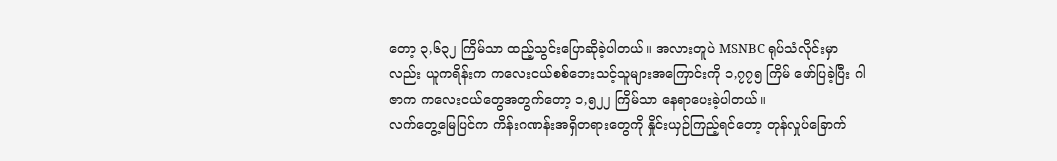တော့ ၃,၆၃၂ ကြိမ်သာ ထည့်သွင်းပြောဆိုခဲ့ပါတယ်။ အလားတူပဲ MSNBC ရုပ်သံလိုင်းမှာလည်း ယူကရိန်းက ကလေးငယ်စစ်ဘေးသင့်သူများအကြောင်းကို ၁,၇၇၅ ကြိမ် ဖော်ပြခဲ့ပြီး ဂါဇာက ကလေးငယ်တွေအတွက်တော့ ၁,၅၂၂ ကြိမ်သာ နေရာပေးခဲ့ပါတယ်။
လက်တွေ့မြေပြင်က ကိန်းဂဏန်းအရှိတရားတွေကို နှိုင်းယှဉ်ကြည့်ရင်တော့ တုန်လှုပ်ခြောက်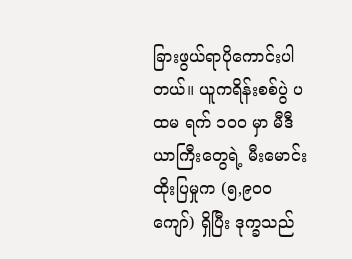ခြားဖွယ်ရာပိုကောင်းပါတယ်။ ယူကရိန်းစစ်ပွဲ ပထမ ရက် ၁၀၀ မှာ မီဒီယာကြီးတွေရဲ့ မီးမောင်းထိုးပြမှုက (၅,၉၀၀ ကျော်) ရှိပြီး ဒုက္ခသည်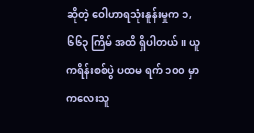ဆိုတဲ့ ဝေါဟာရသုံးနူန်းမှုက ၁,၆၆၃ ကြိမ် အထိ ရှိပါတယ်။ ယူကရိန်းစစ်ပွဲ ပထမ ရက် ၁၀၀ မှာ ကလေးသူ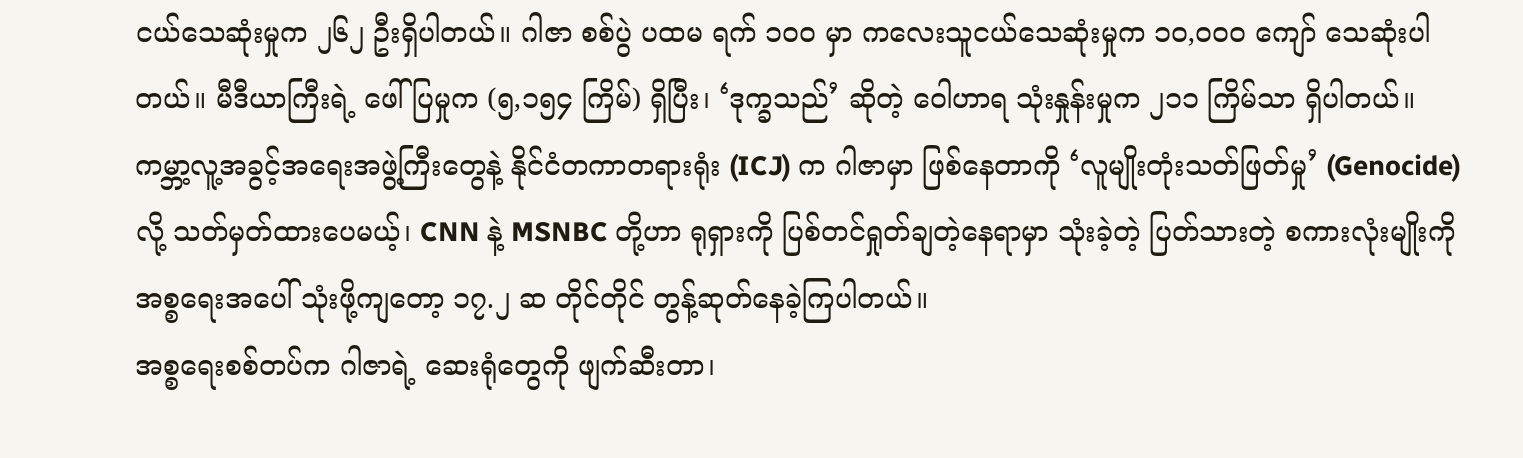ငယ်သေဆုံးမှုက ၂၆၂ ဦးရှိပါတယ်။ ဂါဇာ စစ်ပွဲ ပထမ ရက် ၁၀၀ မှာ ကလေးသူငယ်သေဆုံးမှုက ၁၀,၀၀၀ ကျော် သေဆုံးပါတယ်။ မီဒီယာကြီးရဲ့ ဖေါ်ပြမှုက (၅,၁၅၄ ကြိမ်) ရှိပြီး၊ ‘ဒုက္ခသည်’ ဆိုတဲ့ ဝေါဟာရ သုံးနှုန်းမှုက ၂၁၁ ကြိမ်သာ ရှိပါတယ်။
ကမ္ဘာ့လူ့အခွင့်အရေးအဖွဲ့ကြီးတွေနဲ့ နိုင်ငံတကာတရားရုံး (ICJ) က ဂါဇာမှာ ဖြစ်နေတာကို ‘လူမျိုးတုံးသတ်ဖြတ်မှု’ (Genocide) လို့ သတ်မှတ်ထားပေမယ့်၊ CNN နဲ့ MSNBC တို့ဟာ ရုရှားကို ပြစ်တင်ရှုတ်ချတဲ့နေရာမှာ သုံးခဲ့တဲ့ ပြတ်သားတဲ့ စကားလုံးမျိုးကို အစ္စရေးအပေါ် သုံးဖို့ကျတော့ ၁၇.၂ ဆ တိုင်တိုင် တွန့်ဆုတ်နေခဲ့ကြပါတယ်။
အစ္စရေးစစ်တပ်က ဂါဇာရဲ့ ဆေးရုံတွေကို ဖျက်ဆီးတာ၊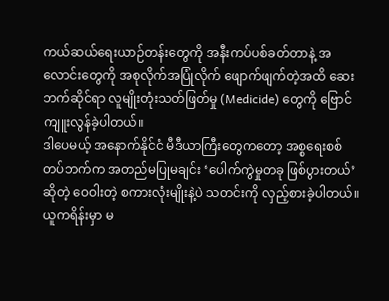ကယ်ဆယ်ရေးယာဉ်တန်းတွေကို အနီးကပ်ပစ်ခတ်တာနဲ့ အလောင်းတွေကို အစုလိုက်အပြုံလိုက် ဖျောက်ဖျက်တဲ့အထိ ဆေးဘက်ဆိုင်ရာ လူမျိုးတုံးသတ်ဖြတ်မှု (Medicide) တွေကို ဗြောင်ကျူးလွန်ခဲ့ပါတယ်။
ဒါပေမယ့် အနောက်နိုင်ငံ မီဒီယာကြီးတွေကတော့ အစ္စရေးစစ်တပ်ဘက်က အတည်မပြုမချင်း ‘ပေါက်ကွဲမှုတခု ဖြစ်ပွားတယ်’ ဆိုတဲ့ ဝေဝါးတဲ့ စကားလုံးမျိုးနဲ့ပဲ သတင်းကို လှည့်စားခဲ့ပါတယ်။ ယူကရိန်းမှာ မ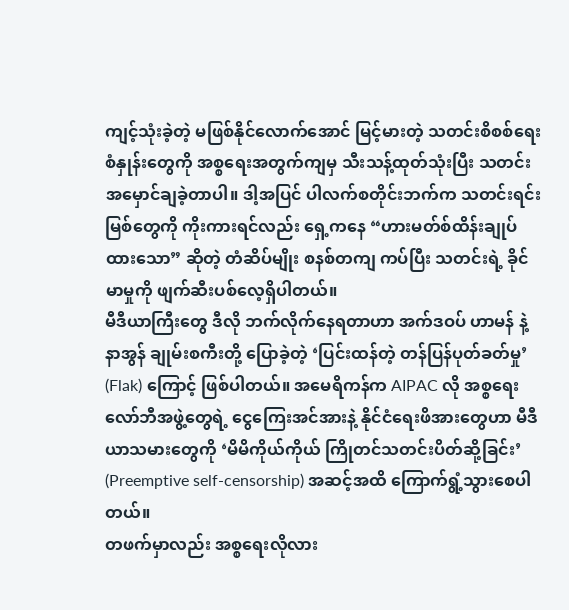ကျင့်သုံးခဲ့တဲ့ မဖြစ်နိုင်လောက်အောင် မြင့်မားတဲ့ သတင်းစိစစ်ရေးစံနှုန်းတွေကို အစ္စရေးအတွက်ကျမှ သီးသန့်ထုတ်သုံးပြီး သတင်းအမှောင်ချခဲ့တာပါ။ ဒါ့အပြင် ပါလက်စတိုင်းဘက်က သတင်းရင်းမြစ်တွေကို ကိုးကားရင်လည်း ရှေ့ကနေ “ဟားမတ်စ်ထိန်းချုပ်ထားသော” ဆိုတဲ့ တံဆိပ်မျိုး စနစ်တကျ ကပ်ပြီး သတင်းရဲ့ ခိုင်မာမှုကို ဖျက်ဆီးပစ်လေ့ရှိပါတယ်။
မီဒီယာကြီးတွေ ဒီလို ဘက်လိုက်နေရတာဟာ အက်ဒဝပ် ဟာမန် နဲ့ နာအွန် ချုမ်းစကီးတို့ ပြောခဲ့တဲ့ ‘ပြင်းထန်တဲ့ တန်ပြန်ပုတ်ခတ်မှု’ (Flak) ကြောင့် ဖြစ်ပါတယ်။ အမေရိကန်က AIPAC လို အစ္စရေးလော်ဘီအဖွဲ့တွေရဲ့ ငွေကြေးအင်အားနဲ့ နိုင်ငံရေးဖိအားတွေဟာ မီဒီယာသမားတွေကို ‘မိမိကိုယ်ကိုယ် ကြိုတင်သတင်းပိတ်ဆို့ခြင်း’ (Preemptive self-censorship) အဆင့်အထိ ကြောက်ရွံ့သွားစေပါတယ်။
တဖက်မှာလည်း အစ္စရေးလိုလား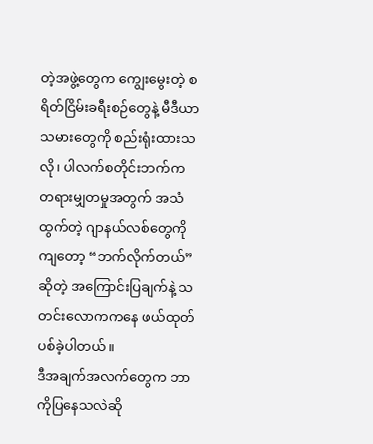တဲ့အဖွဲ့တွေက ကျွေးမွေးတဲ့ စရိတ်ငြိမ်းခရီးစဉ်တွေနဲ့ မီဒီယာသမားတွေကို စည်းရုံးထားသလို၊ ပါလက်စတိုင်းဘက်က တရားမျှတမှုအတွက် အသံထွက်တဲ့ ဂျာနယ်လစ်တွေကိုကျတော့ “ဘက်လိုက်တယ်” ဆိုတဲ့ အကြောင်းပြချက်နဲ့ သတင်းလောကကနေ ဖယ်ထုတ်ပစ်ခဲ့ပါတယ်။
ဒီအချက်အလက်တွေက ဘာကိုပြနေသလဲဆို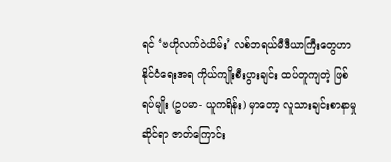ရင် ‘ဗဟိုလက်ဝဲယိမ်း’ လစ်ဘရယ်မီဒီယာကြီးတွေဟာ နိုင်ငံရေးအရ ကိုယ်ကျိုးစီးပွားချင်း ထပ်တူကျတဲ့ ဖြစ်ရပ်မျိုး (ဥပမာ- ယူကရိန်း) မှာတော့ လူသားချင်းစာနာမှုဆိုင်ရာ ဇာတ်ကြောင်း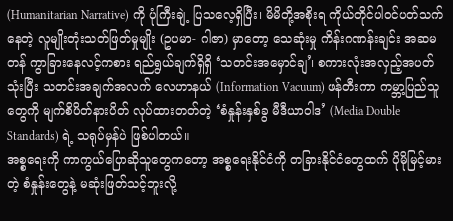(Humanitarian Narrative) ကို ပုံကြီးချဲ့ ပြသလေ့ရှိပြီး၊ မိမိတို့အစိုးရ ကိုယ်တိုင်ပါဝင်ပတ်သက်နေတဲ့ လူမျိုးတုံးသတ်ဖြတ်မှုမျိုး (ဥပမာ- ဂါဇာ) မှာတော့ သေဆုံးမှု ကိန်းဂဏန်းချင်း အဆမတန် ကွာခြားနေလင့်ကစား ရည်ရွယ်ချက်ရှိရှိ ‘သတင်းအမှောင်ချ’၊ စကားလုံးအလှည့်အပတ်သုံးပြီး သတင်းအချက်အလက် လေဟာနယ် (Information Vacuum) ဖန်တီးကာ ကမ္ဘာ့ပြည်သူတွေကို မျက်စိပိတ်နားပိတ် လုပ်ထားတတ်တဲ့ ‘စံနှုန်းနှစ်ခွ မီဒီယာဝါဒ’ (Media Double Standards) ရဲ့ သရုပ်မှန်ပဲ ဖြစ်ပါတယ်။
အစ္စရေးကို ကာကွယ်ပြောဆိုသူတွေကတော့ အစ္စရေးနိုင်ငံကို တခြားနိုင်ငံတွေထက် ပိုမိုမြင့်မားတဲ့ စံနှုန်းတွေနဲ့ မဆုံးဖြတ်သင့်ဘူးလို့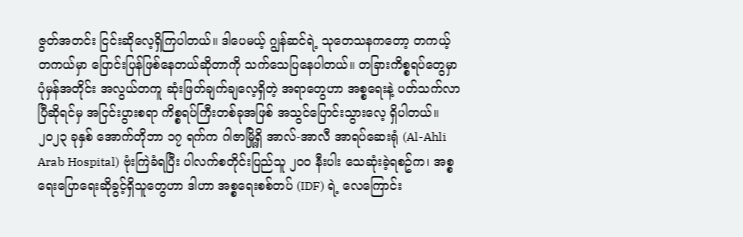ဇွတ်အတင်း ငြင်းဆိုလေ့ရှိကြပါတယ်။ ဒါပေမယ့် ဂျွန်ဆင်ရဲ့ သုတေသနကတော့ တကယ့်တကယ်မှာ ပြောင်းပြန်ဖြစ်နေတယ်ဆိုတာကို သက်သေပြနေပါတယ်။ တခြားကိစ္စရပ်တွေမှာ ပုံမှန်အတိုင်း အလွယ်တကူ ဆုံးဖြတ်ချက်ချလေ့ရှိတဲ့ အရာတွေဟာ အစ္စရေးနဲ့ ပတ်သက်လာပြီဆိုရင်မှ အငြင်းပွားစရာ ကိစ္စရပ်ကြီးတစ်ခုအဖြစ် အသွင်ပြောင်းသွားလေ့ ရှိပါတယ်။
၂၀၂၃ ခုနှစ် အောက်တိုဘာ ၁၇ ရက်က ဂါဇာမြို့ရှိ အာလ်-အာလီ အာရပ်ဆေးရုံ (Al-Ahli Arab Hospital) ဗုံးကြဲခံရပြီး ပါလက်စတိုင်းပြည်သူ ၂၀၀ နီးပါး သေဆုံးခဲ့ရစဥ်က၊ အစ္စရေးပြောရေးဆိုခွင့်ရှိသူတွေဟာ ဒါဟာ အစ္စရေးစစ်တပ် (IDF) ရဲ့ လေကြောင်း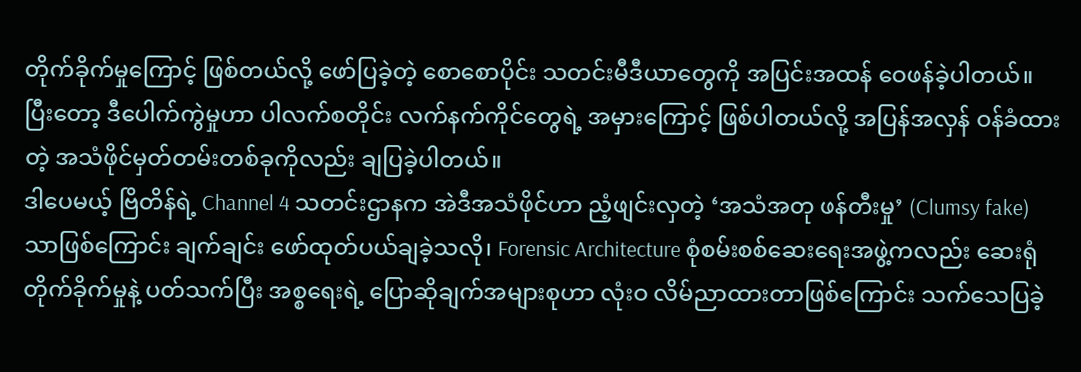တိုက်ခိုက်မှုကြောင့် ဖြစ်တယ်လို့ ဖော်ပြခဲ့တဲ့ စောစောပိုင်း သတင်းမီဒီယာတွေကို အပြင်းအထန် ဝေဖန်ခဲ့ပါတယ်။ ပြီးတော့ ဒီပေါက်ကွဲမှုဟာ ပါလက်စတိုင်း လက်နက်ကိုင်တွေရဲ့ အမှားကြောင့် ဖြစ်ပါတယ်လို့ အပြန်အလှန် ဝန်ခံထားတဲ့ အသံဖိုင်မှတ်တမ်းတစ်ခုကိုလည်း ချပြခဲ့ပါတယ်။
ဒါပေမယ့် ဗြိတိန်ရဲ့ Channel 4 သတင်းဌာနက အဲဒီအသံဖိုင်ဟာ ညံ့ဖျင်းလှတဲ့ ‘အသံအတု ဖန်တီးမှု’ (Clumsy fake) သာဖြစ်ကြောင်း ချက်ချင်း ဖော်ထုတ်ပယ်ချခဲ့သလို၊ Forensic Architecture စုံစမ်းစစ်ဆေးရေးအဖွဲ့ကလည်း ဆေးရုံတိုက်ခိုက်မှုနဲ့ ပတ်သက်ပြီး အစ္စရေးရဲ့ ပြောဆိုချက်အများစုဟာ လုံးဝ လိမ်ညာထားတာဖြစ်ကြောင်း သက်သေပြခဲ့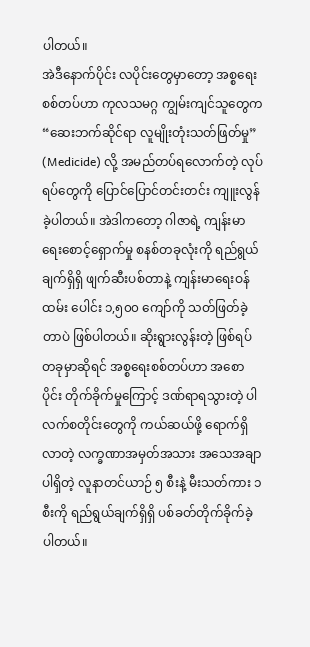ပါတယ်။
အဲဒီနောက်ပိုင်း လပိုင်းတွေမှာတော့ အစ္စရေးစစ်တပ်ဟာ ကုလသမဂ္ဂ ကျွမ်းကျင်သူတွေက “ဆေးဘက်ဆိုင်ရာ လူမျိုးတုံးသတ်ဖြတ်မှု” (Medicide) လို့ အမည်တပ်ရလောက်တဲ့ လုပ်ရပ်တွေကို ပြောင်ပြောင်တင်းတင်း ကျူးလွန်ခဲ့ပါတယ်။ အဲဒါကတော့ ဂါဇာရဲ့ ကျန်းမာရေးစောင့်ရှောက်မှု စနစ်တခုလုံးကို ရည်ရွယ်ချက်ရှိရှိ ဖျက်ဆီးပစ်တာနဲ့ ကျန်းမာရေးဝန်ထမ်း ပေါင်း ၁,၅၀၀ ကျော်ကို သတ်ဖြတ်ခဲ့တာပဲ ဖြစ်ပါတယ်။ ဆိုးရွားလွန်းတဲ့ ဖြစ်ရပ်တခုမှာဆိုရင် အစ္စရေးစစ်တပ်ဟာ အစောပိုင်း တိုက်ခိုက်မှုကြောင့် ဒဏ်ရာရသွားတဲ့ ပါလက်စတိုင်းတွေကို ကယ်ဆယ်ဖို့ ရောက်ရှိလာတဲ့ လက္ခဏာအမှတ်အသား အသေအချာ ပါရှိတဲ့ လူနာတင်ယာဉ် ၅ စီးနဲ့ မီးသတ်ကား ၁ စီးကို ရည်ရွယ်ချက်ရှိရှိ ပစ်ခတ်တိုက်ခိုက်ခဲ့ပါတယ်။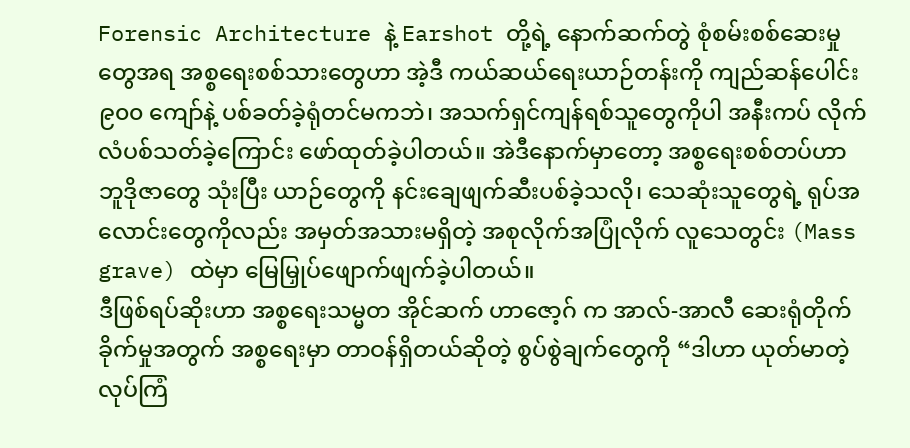Forensic Architecture နဲ့ Earshot တို့ရဲ့ နောက်ဆက်တွဲ စုံစမ်းစစ်ဆေးမှုတွေအရ အစ္စရေးစစ်သားတွေဟာ အဲ့ဒီ ကယ်ဆယ်ရေးယာဉ်တန်းကို ကျည်ဆန်ပေါင်း ၉၀၀ ကျော်နဲ့ ပစ်ခတ်ခဲ့ရုံတင်မကဘဲ၊ အသက်ရှင်ကျန်ရစ်သူတွေကိုပါ အနီးကပ် လိုက်လံပစ်သတ်ခဲ့ကြောင်း ဖော်ထုတ်ခဲ့ပါတယ်။ အဲဒီနောက်မှာတော့ အစ္စရေးစစ်တပ်ဟာ ဘူဒိုဇာတွေ သုံးပြီး ယာဉ်တွေကို နင်းချေဖျက်ဆီးပစ်ခဲ့သလို၊ သေဆုံးသူတွေရဲ့ ရုပ်အလောင်းတွေကိုလည်း အမှတ်အသားမရှိတဲ့ အစုလိုက်အပြုံလိုက် လူသေတွင်း (Mass grave) ထဲမှာ မြေမြှုပ်ဖျောက်ဖျက်ခဲ့ပါတယ်။
ဒီဖြစ်ရပ်ဆိုးဟာ အစ္စရေးသမ္မတ အိုင်ဆက် ဟာဇော့ဂ် က အာလ်-အာလီ ဆေးရုံတိုက်ခိုက်မှုအတွက် အစ္စရေးမှာ တာဝန်ရှိတယ်ဆိုတဲ့ စွပ်စွဲချက်တွေကို “ဒါဟာ ယုတ်မာတဲ့ လုပ်ကြံ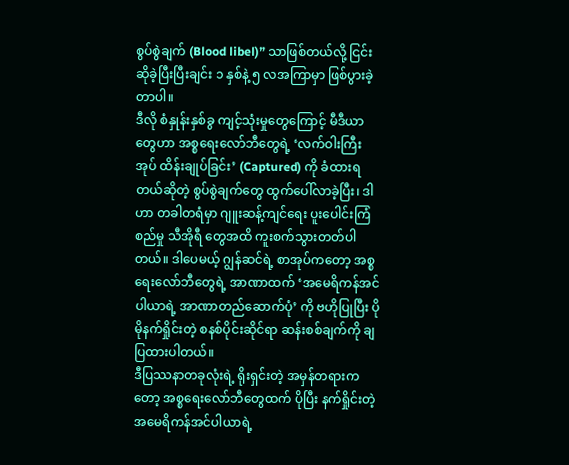စွပ်စွဲချက် (Blood libel)” သာဖြစ်တယ်လို့ ငြင်းဆိုခဲ့ပြီးပြီးချင်း ၁ နှစ်နဲ့ ၅ လအကြာမှာ ဖြစ်ပွားခဲ့တာပါ။
ဒီလို စံနှုန်းနှစ်ခွ ကျင့်သုံးမှုတွေကြောင့် မီဒီယာတွေဟာ အစ္စရေးလော်ဘီတွေရဲ့ ‘လက်ဝါးကြီးအုပ် ထိန်းချုပ်ခြင်း’ (Captured) ကို ခံထားရတယ်ဆိုတဲ့ စွပ်စွဲချက်တွေ ထွက်ပေါ်လာခဲ့ပြီး၊ ဒါဟာ တခါတရံမှာ ဂျူးဆန့်ကျင်ရေး ပူးပေါင်းကြံစည်မှု သီအိုရီ တွေအထိ ကူးစက်သွားတတ်ပါတယ်။ ဒါပေမယ့် ဂျွန်ဆင်ရဲ့ စာအုပ်ကတော့ အစ္စရေးလော်ဘီတွေရဲ့ အာဏာထက် ‘အမေရိကန်အင်ပါယာရဲ့ အာဏာတည်ဆောက်ပုံ’ ကို ဗဟိုပြုပြီး ပိုမိုနက်ရှိုင်းတဲ့ စနစ်ပိုင်းဆိုင်ရာ ဆန်းစစ်ချက်ကို ချပြထားပါတယ်။
ဒီပြဿနာတခုလုံးရဲ့ ရိုးရှင်းတဲ့ အမှန်တရားကတော့ အစ္စရေးလော်ဘီတွေထက် ပိုပြီး နက်ရှိုင်းတဲ့ အမေရိကန်အင်ပါယာရဲ့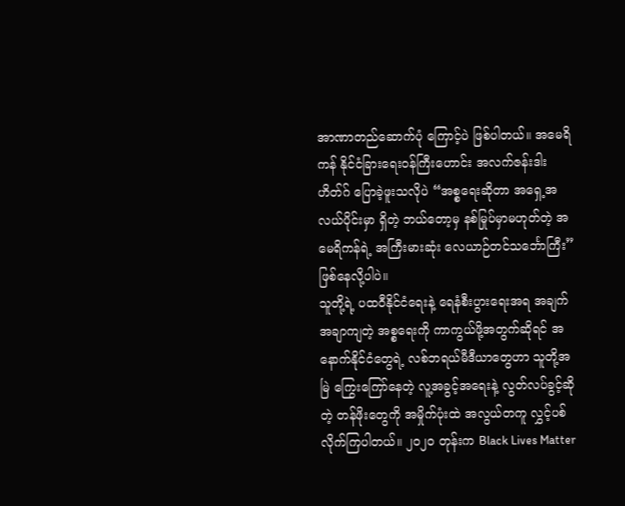အာဏာတည်ဆောက်ပုံ ကြောင့်ပဲ ဖြစ်ပါတယ်။ အမေရိကန် နိုင်ငံခြားရေးဝန်ကြီးဟောင်း အလက်ဇန်းဒါး ဟိတ်ဂ် ပြောခဲ့ဖူးသလိုပဲ “အစ္စရေးဆိုတာ အရှေ့အလယ်ပိုင်းမှာ ရှိတဲ့ ဘယ်တော့မှ နစ်မြုပ်မှာမဟုတ်တဲ့ အမေရိကန်ရဲ့ အကြီးမားဆုံး လေယာဉ်တင်သင်္ဘောကြီး” ဖြစ်နေလို့ပါပဲ။
သူတို့ရဲ့ ပထဝီနိုင်ငံရေးနဲ့ ရေနံစီးပွားရေးအရ အချက်အချာကျတဲ့ အစ္စရေးကို ကာကွယ်ဖို့အတွက်ဆိုရင် အနောက်နိုင်ငံတွေရဲ့ လစ်ဘရယ်မီဒီယာတွေဟာ သူတို့အမြဲ ကြွေးကြော်နေတဲ့ လူ့အခွင့်အရေးနဲ့ လွတ်လပ်ခွင့်ဆိုတဲ့ တန်ဖိုးတွေကို အမှိုက်ပုံးထဲ အလွယ်တကူ လွှင့်ပစ်လိုက်ကြပါတယ်။ ၂၀၂၀ တုန်းက Black Lives Matter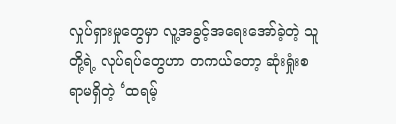လှုပ်ရှားမှုတွေမှာ လူ့အခွင့်အရေးအော်ခဲ့တဲ့ သူတို့ရဲ့ လုပ်ရပ်တွေဟာ တကယ်တော့ ဆုံးရှုံးစရာမရှိတဲ့ ‘ထရမ့်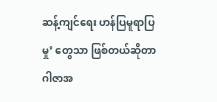ဆန့်ကျင်ရေး ဟန်ပြမူရာပြမှု’ တွေသာ ဖြစ်တယ်ဆိုတာ ဂါဇာအ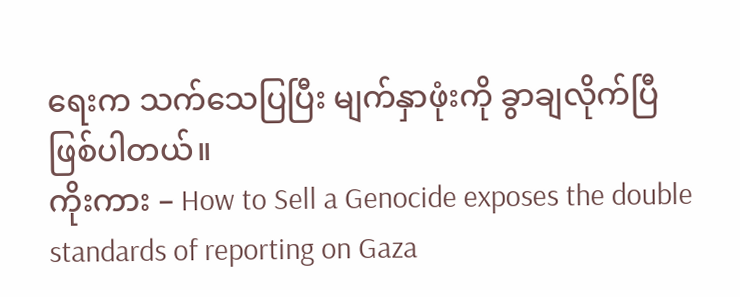ရေးက သက်သေပြပြီး မျက်နှာဖုံးကို ခွာချလိုက်ပြီ ဖြစ်ပါတယ်။
ကိုးကား – How to Sell a Genocide exposes the double standards of reporting on Gaza